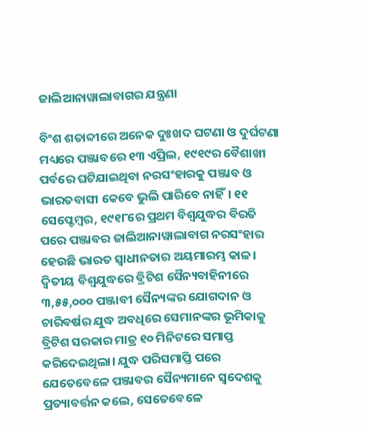ଜାଲିଆନାୱାଲାବାଗର ଯନ୍ତ୍ରଣା

ବିଂଶ ଶତାବ୍ଦୀରେ ଅନେକ ଦୁଃଖଦ ଘଟଣା ଓ ଦୁର୍ଘଟଣା ମଧ୍ୟରେ ପଞ୍ଜାବରେ ୧୩ ଏପ୍ରିଲ, ୧୯୧୯ର ବୈଶାଖୀ ପର୍ବରେ ଘଟିଯାଇଥିବା ନରସଂହାରକୁ ପଞ୍ଜାବ ଓ ଭାରତବାସୀ କେବେ ଭୁଲି ପାରିବେ ନାହିଁ। ୧୧ ସେପ୍ଟେମ୍ବର, ୧୯୧୮ରେ ପ୍ରଥମ ବିଶ୍ବଯୁଦ୍ଧର ବିରତି ପରେ ପଞ୍ଜାବର ଜାଲିଆନାୱାଲାବାଗ ନରସଂହାର ହେଉଛି ଭାରତ ସ୍ବାଧୀନତାର ଅୟମାରମ୍ଭ କାଳ। ଦ୍ବିତୀୟ ବିଶ୍ବଯୁଦ୍ଧରେ ବ୍ରିଟିଶ ସୈନ୍ୟବାହିନୀରେ ୩,୫୫,୦୦୦ ପଞ୍ଜାବୀ ସୈନ୍ୟଙ୍କର ଯୋଗଦାନ ଓ ଚାରିବର୍ଷର ଯୁଦ୍ଧ ଅବଧିରେ ସେମାନଙ୍କର ଭୂମିକାକୁ ବ୍ରିଟିଶ ସରକାର ମାତ୍ର ୧୦ ମିନିଟରେ ସମାପ୍ତ କରିଦେଇଥିଲା। ଯୁଦ୍ଧ ପରିସମାପ୍ତି ପରେ ଯେତେବେଳେ ପଞ୍ଜାବର ସୈନ୍ୟମାନେ ସ୍ବଦେଶକୁ ପ୍ରତ୍ୟାବର୍ତ୍ତନ କଲେ, ସେତେବେଳେ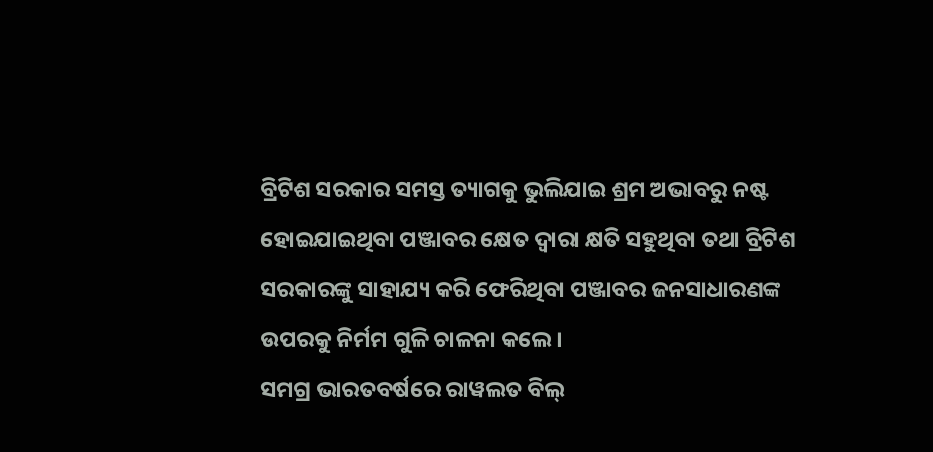ବ୍ରିଟିଶ ସରକାର ସମସ୍ତ ତ୍ୟାଗକୁ ଭୁଲିଯାଇ ଶ୍ରମ ଅଭାବରୁ ନଷ୍ଟ ହୋଇଯାଇଥିବା ପଞ୍ଜାବର କ୍ଷେତ ଦ୍ବାରା କ୍ଷତି ସହୁଥିବା ତଥା ବ୍ରିଟିଶ ସରକାରଙ୍କୁ ସାହାଯ୍ୟ କରି ଫେରିଥିବା ପଞ୍ଜାବର ଜନସାଧାରଣଙ୍କ ଉପରକୁ ନିର୍ମମ ଗୁଳି ଚାଳନା କଲେ।
ସମଗ୍ର ଭାରତବର୍ଷରେ ରାୱଲତ ବିଲ୍‌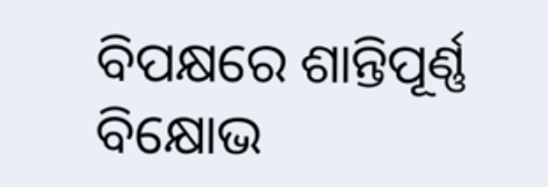ବିପକ୍ଷରେ ଶାନ୍ତିପୂର୍ଣ୍ଣ ବିକ୍ଷୋଭ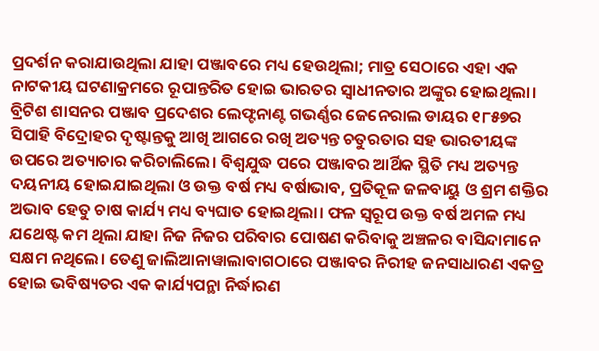ପ୍ରଦର୍ଶନ କରାଯାଉଥିଲା ଯାହା ପଞ୍ଜାବରେ ମଧ୍ୟ ହେଉଥିଲା; ମାତ୍ର ସେଠାରେ ଏହା ଏକ ନାଟକୀୟ ଘଟଣାକ୍ରମରେ ରୂପାନ୍ତରିତ ହୋଇ ଭାରତର ସ୍ବାଧୀନତାର ଅଙ୍କୁର ହୋଇଥିଲା। ବ୍ରିଟିଶ ଶାସନର ପଞ୍ଜାବ ପ୍ରଦେଶର ଲେଫ୍ଟନାଣ୍ଟ ଗଭର୍ଣ୍ଣର ଜେନେରାଲ ଡାୟର ୧୮୫୭ର ସିପାହି ବିଦ୍ରୋହର ଦୃଷ୍ଟାନ୍ତକୁ ଆଖି ଆଗରେ ରଖି ଅତ୍ୟନ୍ତ ଚତୁରତାର ସହ ଭାରତୀୟଙ୍କ ଉପରେ ଅତ୍ୟାଚାର କରିଚାଲିଲେ। ବିଶ୍ବଯୁଦ୍ଧ ପରେ ପଞ୍ଜାବର ଆର୍ଥିକ ସ୍ଥିତି ମଧ୍ୟ ଅତ୍ୟନ୍ତ ଦୟନୀୟ ହୋଇଯାଇଥିଲା ଓ ଉକ୍ତ ବର୍ଷ ମଧ୍ୟ ବର୍ଷାଭାବ, ପ୍ରତିକୂଳ ଜଳବାୟୁ ଓ ଶ୍ରମ ଶକ୍ତିର ଅଭାବ ହେତୁ ଚାଷ କାର୍ଯ୍ୟ ମଧ୍ୟ ବ୍ୟଘାତ ହୋଇଥିଲା। ଫଳ ସ୍ୱରୂପ ଉକ୍ତ ବର୍ଷ ଅମଳ ମଧ୍ୟ ଯଥେଷ୍ଟ କମ ଥିଲା ଯାହା ନିଜ ନିଜର ପରିବାର ପୋଷଣ କରିବାକୁ ଅଞ୍ଚଳର ବାସିନ୍ଦାମାନେ ସକ୍ଷମ ନଥିଲେ। ତେଣୁ ଜାଲିଆନାୱାଲାବାଗଠାରେ ପଞ୍ଜାବର ନିରୀହ ଜନସାଧାରଣ ଏକତ୍ର ହୋଇ ଭବିଷ୍ୟତର ଏକ କାର୍ଯ୍ୟପନ୍ଥା ନିର୍ଦ୍ଧାରଣ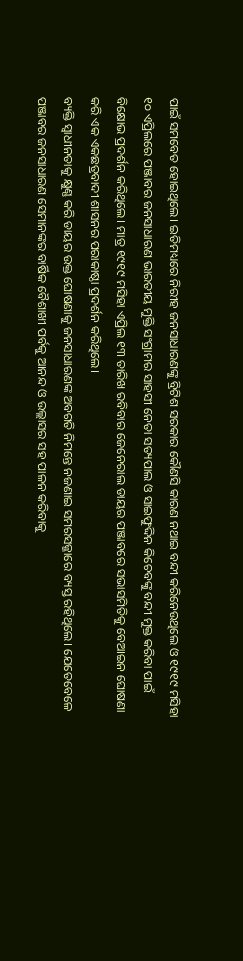ପାଇଁ ସମବେତ ହୋଇଥିଲେ। ଇତିମଧ୍ୟରେ ନିରୀହ ଜନସାଧାରଣଙ୍କୁ ବ୍ରିଟିଶ ସରକାର କୌଣସି କାରଣ ନଥାଇ ବନ୍ଦୀ କରିନେଉଥିଲେ ଓ ୧୯୧୯ ମସିହା ୧୦ ଏପ୍ରିଲରେ ପଞ୍ଜାବର ଜନସାଧାରଣ ଭାରତୀୟ ମୁକ୍ତି ସଂଗ୍ରାମର ସାହସୀ ନେତା ସତ୍ୟପାଲ ଓ ସାଇଫୁଦ୍ଦିନ କିଚେବଙ୍କୁ ବନ୍ଦୀ ମୁକ୍ତ କରିବା ପାଇଁ ବିକ୍ଷୋଭ ପ୍ରଦର୍ଶନ କରିଥିଲେ। ମାତ୍ର ୧୯୧୯ ମସିହା ଏପ୍ରିଲ ୧୩ ତାରିଖ ରବିବାର ଜେନେରାଲ ଡାୟର ପଞ୍ଜାବରେ ସଭାସମିତିକୁ ବେଆଇନ ଘୋଷଣା କରି ଏକ ଏକଛତ୍ରବାଦୀ ଶାସନର ପରାକାଷ୍ଠା ପ୍ରଦର୍ଶନ କରିଥିଲେ।
ବ୍ୟକ୍ତି ସ୍ବାଧୀନତାକୁ କ୍ଷୁଣ୍ଣ କରି ଡାୟର ଉକ୍ତ ଘୋଷଣାକୁ ଜନସାଧାରଣଙ୍କ ଅବଗତି ନିମନ୍ତେ ନଜଣାଇ ସମରସଜ୍ଜାରେ ବ୍ୟସ୍ତ ରହିଥିଲେ। ଯେତେବେଳେ ପଞ୍ଜାବର ଜନସାଧାରଣ ସେମାନଙ୍କର ବାର୍ଷିକ ବୈଶାଖୀ ପର୍ବକୁ ଆନନ୍ଦ ଓ ଉଲ୍ଲାସର ସହ ପାଳନ କରିବାକୁ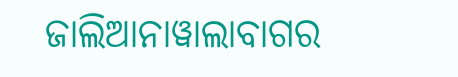ଜାଲିଆନାୱାଲାବାଗର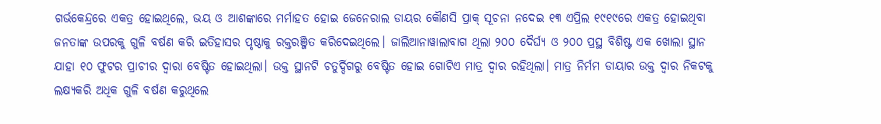ଗର୍ଭକେନ୍ଦ୍ରରେ ଏକତ୍ର ହୋଇଥିଲେ, ଭୟ ଓ ଆଶଙ୍କାରେ ମର୍ମାହତ ହୋଇ ଜେନେରାଲ ଡାୟର କୌଣସି ପ୍ରାକ୍‌ ସୂଚନା ନଦେଇ ୧୩ ଏପ୍ରିଲ ୧୯୧୯ରେ ଏକତ୍ର ହୋଇଥିବା ଜନତାଙ୍କ ଉପରକୁ ଗୁଳି ବର୍ଷଣ କରି ଇତିହାସର ପୃଷ୍ଠାକୁ ରକ୍ତରଞ୍ଜିତ କରିଦେଇଥିଲେ। ଜାଲିଆନାୱାଲାବାଗ ଥିଲା ୨୦୦ ଦୈର୍ଘ୍ୟ ଓ ୨୦୦ ପ୍ରସ୍ଥ ବିଶିଷ୍ଟ ଏକ ଖୋଲା ସ୍ଥାନ ଯାହା ୧୦ ଫୁଟର ପ୍ରାଚୀର ଦ୍ବାରା ବେଷ୍ଟିତ ହୋଇଥିଲା। ଉକ୍ତ ସ୍ଥାନଟି ଚତୁର୍ଦ୍ଦିଗରୁ ବେଷ୍ଟିତ ହୋଇ ଗୋଟିଏ ମାତ୍ର ଦ୍ବାର ରହିଥିଲା। ମାତ୍ର ନିର୍ମମ ଡାୟାର ଉକ୍ତ ଦ୍ବାର ନିକଟକୁ ଲକ୍ଷ୍ୟକରି ଅଧିକ ଗୁଳି ବର୍ଷଣ କରୁଥିଲେ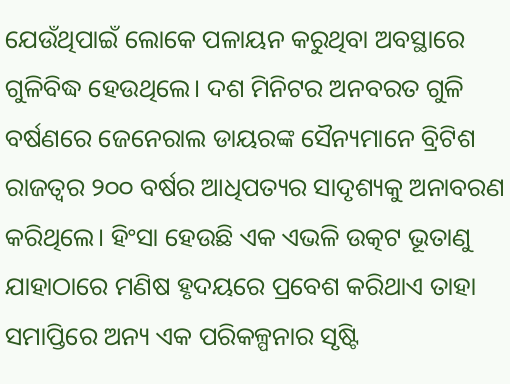ଯେଉଁଥିପାଇଁ ଲୋକେ ପଳାୟନ କରୁଥିବା ଅବସ୍ଥାରେ ଗୁଳିବିଦ୍ଧ ହେଉଥିଲେ। ଦଶ ମିନିଟର ଅନବରତ ଗୁଳି ବର୍ଷଣରେ ଜେନେରାଲ ଡାୟରଙ୍କ ସୈନ୍ୟମାନେ ବ୍ରିଟିଶ ରାଜତ୍ବର ୨୦୦ ବର୍ଷର ଆଧିପତ୍ୟର ସାଦୃଶ୍ୟକୁ ଅନାବରଣ କରିଥିଲେ। ହିଂସା ହେଉଛି ଏକ ଏଭଳି ଉତ୍କଟ ଭୂତାଣୁ ଯାହାଠାରେ ମଣିଷ ହୃଦୟରେ ପ୍ରବେଶ କରିଥାଏ ତାହା ସମାପ୍ତିରେ ଅନ୍ୟ ଏକ ପରିକଳ୍ପନାର ସୃଷ୍ଟି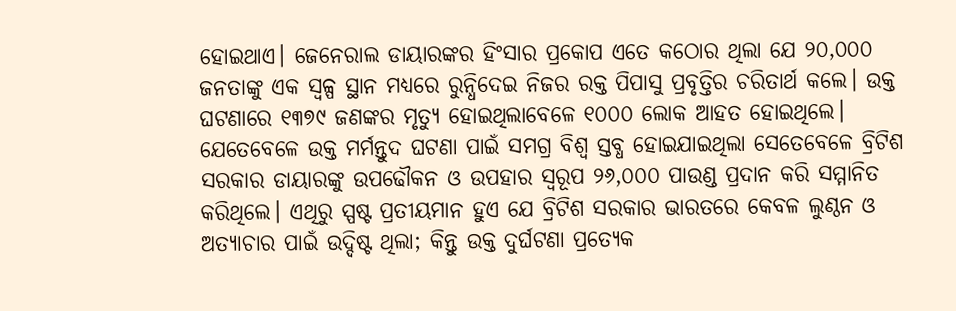ହୋଇଥାଏ। ଜେନେରାଲ ଡାୟାରଙ୍କର ହିଂସାର ପ୍ରକୋପ ଏତେ କଠୋର ଥିଲା ଯେ ୨୦,୦୦୦ ଜନତାଙ୍କୁ ଏକ ସ୍ୱଳ୍ପ ସ୍ଥାନ ମଧ୍ୟରେ ରୁନ୍ଧିଦେଇ ନିଜର ରକ୍ତ ପିପାସୁ ପ୍ରବୃତ୍ତିର ଚରିତାର୍ଥ କଲେ। ଉକ୍ତ ଘଟଣାରେ ୧୩୭୯ ଜଣଙ୍କର ମୃତ୍ୟୁ ହୋଇଥିଲାବେଳେ ୧୦୦୦ ଲୋକ ଆହତ ହୋଇଥିଲେ। ଯେତେବେଳେ ଉକ୍ତ ମର୍ମନ୍ତୁଦ ଘଟଣା ପାଇଁ ସମଗ୍ର ବିଶ୍ବ ସ୍ତବ୍ଧ ହୋଇଯାଇଥିଲା ସେତେବେଳେ ବ୍ରିଟିଶ ସରକାର ଡାୟାରଙ୍କୁ ଉପଢୌକନ ଓ ଉପହାର ସ୍ୱରୂପ ୨୬,୦୦୦ ପାଉଣ୍ଡ ପ୍ରଦାନ କରି ସମ୍ମାନିତ କରିଥିଲେ। ଏଥିରୁ ସ୍ପଷ୍ଟ ପ୍ରତୀୟମାନ ହୁଏ ଯେ ବ୍ରିଟିଶ ସରକାର ଭାରତରେ କେବଳ ଲୁଣ୍ଠନ ଓ ଅତ୍ୟାଚାର ପାଇଁ ଉଦ୍ଦିଷ୍ଟ ଥିଲା; କିନ୍ତୁ ଉକ୍ତ ଦୁର୍ଘଟଣା ପ୍ରତ୍ୟେକ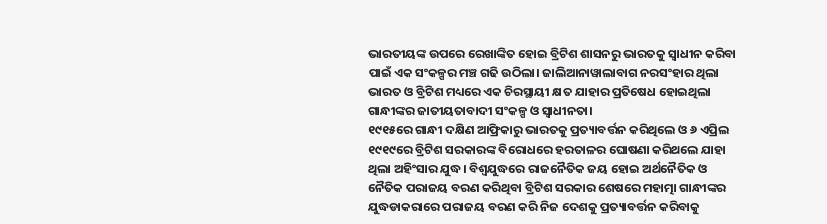ଭାରତୀୟଙ୍କ ଉପରେ ରେଖାଙ୍କିତ ହୋଇ ବ୍ରିଟିଶ ଶାସନରୁ ଭାରତକୁ ସ୍ବାଧୀନ କରିବା ପାଇଁ ଏକ ସଂକଳ୍ପର ମଞ୍ଚ ଗଢି ଉଠିଲା। ଜାଲିଆନାୱାଲାବାଗ ନରସଂହାର ଥିଲା ଭାରତ ଓ ବ୍ରିଟିଶ ମଧ୍ୟରେ ଏକ ଚିରସ୍ଥାୟୀ କ୍ଷତ ଯାହାର ପ୍ରତିଷେଧ ହୋଇଥିଲା ଗାନ୍ଧୀଙ୍କର ଜାତୀୟତାବାଦୀ ସଂକଳ୍ପ ଓ ସ୍ବାଧୀନତା।
୧୯୧୫ରେ ଗାନ୍ଧୀ ଦକ୍ଷିଣ ଆଫ୍ରିକାରୁ ଭାରତକୁ ପ୍ରତ୍ୟାବର୍ତ୍ତନ କରିଥିଲେ ଓ ୬ ଏପ୍ରିଲ ୧୯୧୯ରେ ବ୍ରିଟିଶ ସରକାରଙ୍କ ବିରୋଧରେ ହରତାଳର ଘୋଷଣା କରିଥଲେ ଯାହା ଥିଲା ଅହିଂସାର ଯୁଦ୍ଧ। ବିଶ୍ବଯୁଦ୍ଧରେ ରାଜନୈତିକ ଜୟ ହୋଇ ଅର୍ଥନୈତିକ ଓ ନୈତିକ ପରାଜୟ ବରଣ କରିଥିବା ବ୍ରିଟିଶ ସରକାର ଶେଷରେ ମହାତ୍ମା ଗାନ୍ଧୀଙ୍କର ଯୁଦ୍ଧଡାକରାରେ ପରାଜୟ ବରଣ କରି ନିଜ ଦେଶକୁ ପ୍ରତ୍ୟାବର୍ତ୍ତନ କରିବାକୁ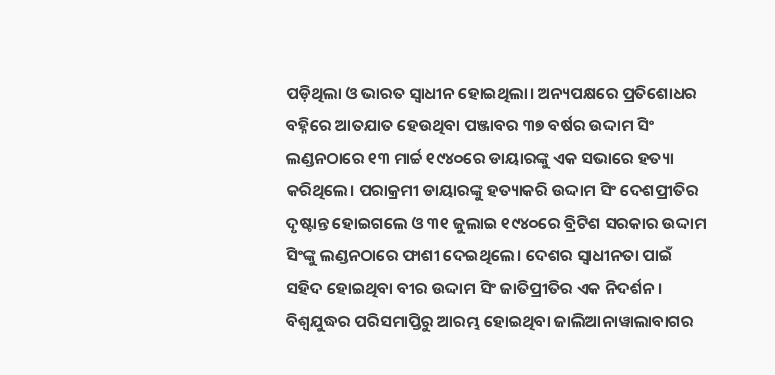ପଡ଼ିଥିଲା ଓ ଭାରତ ସ୍ବାଧୀନ ହୋଇଥିଲା। ଅନ୍ୟପକ୍ଷରେ ପ୍ରତିଶୋଧର ବହ୍ନିରେ ଆତଯାତ ହେଉଥିବା ପଞ୍ଜାବର ୩୭ ବର୍ଷର ଉଦ୍ଦାମ ସିଂ ଲଣ୍ଡନଠାରେ ୧୩ ମାର୍ଚ୍ଚ ୧୯୪୦ରେ ଡାୟାରଙ୍କୁ ଏକ ସଭାରେ ହତ୍ୟା କରିଥିଲେ। ପରାକ୍ରମୀ ଡାୟାରଙ୍କୁ ହତ୍ୟାକରି ଉଦ୍ଦାମ ସିଂ ଦେଶପ୍ରୀତିର ଦୃଷ୍ଟାନ୍ତ ହୋଇଗଲେ ଓ ୩୧ ଜୁଲାଇ ୧୯୪୦ରେ ବ୍ରିଟିଶ ସରକାର ଉଦ୍ଦାମ ସିଂଙ୍କୁ ଲଣ୍ଡନଠାରେ ଫାଶୀ ଦେଇଥିଲେ। ଦେଶର ସ୍ବାଧୀନତା ପାଇଁ ସହିଦ ହୋଇଥିବା ବୀର ଉଦ୍ଦାମ ସିଂ ଜାତିପ୍ରୀତିର ଏକ ନିଦର୍ଶନ। ବିଶ୍ବଯୁଦ୍ଧର ପରିସମାପ୍ତିରୁ ଆରମ୍ଭ ହୋଇଥିବା ଜାଲିଆନାୱାଲାବାଗର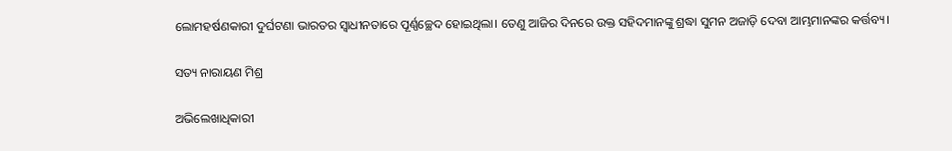ଲୋମହର୍ଷଣକାରୀ ଦୁର୍ଘଟଣା ଭାରତର ସ୍ବାଧୀନତାରେ ପୂର୍ଣ୍ଣଚ୍ଛେଦ ହୋଇଥିଲା। ତେଣୁ ଆଜିର ଦିନରେ ଉକ୍ତ ସହିଦମାନଙ୍କୁ ଶ୍ରଦ୍ଧା ସୁମନ ଅଜାଡ଼ି ଦେବା ଆମ୍ଭମାନଙ୍କର କର୍ତ୍ତବ୍ୟ।

ସତ୍ୟ ନାରାୟଣ ମିଶ୍ର

ଅଭିଲେଖାଧିକାରୀ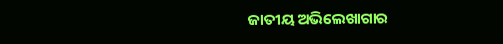ଜାତୀୟ ଅଭିଲେଖାଗାର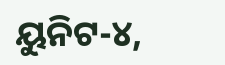ୟୁନିଟ-୪,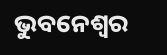ଭୁବନେଶ୍ବର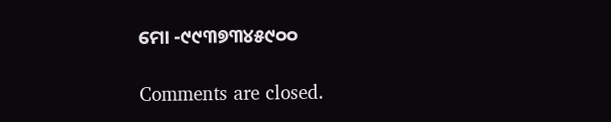ମୋ -୯୯୩୭୩୪୫୯୦୦

Comments are closed.